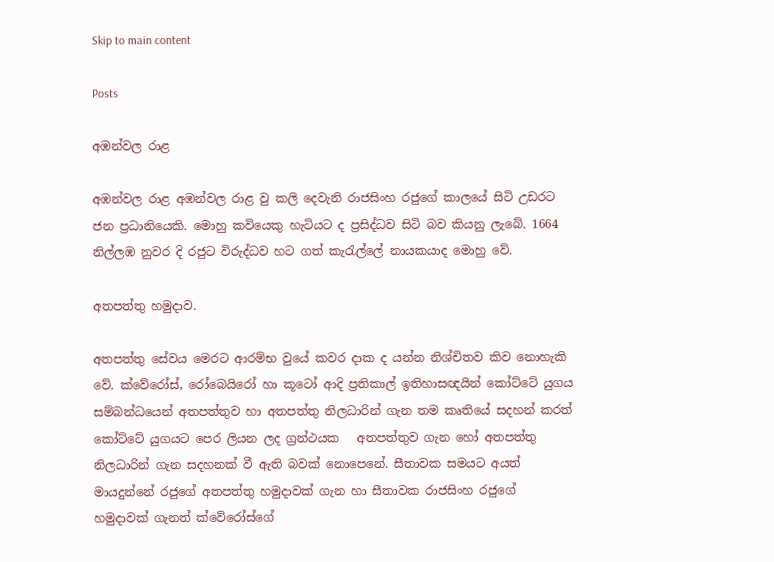Skip to main content

Posts

අඹන්වල රාළ

අඹන්වල රාළ අඹන්වල රාළ වු කලි දෙවැනි රාජසිංහ රජුගේ කාලයේ සිටි උඩරට ජන ප්‍රධානියෙකි. මොහු කවියෙකු හැටියට ද ප්‍රසිද්ධව සිටි බව කියනු ලැබේ. 1664 නිල්ලඹ නුවර දි රජුට විරුද්ධව හට ගත් කැරැල්ලේ නායකයාද මොහු වේ.

අතපත්තු හමුදාව.

අතපත්තු සේවය මෙරට ආරම්භ වුයේ කවර දාක ද යන්න නිශ්චිතව කිව නොහැකි වේ. ක්වේරෝස්, රෝබෙයිරෝ හා කූටෝ ආදි ප්‍රතිකාල් ඉතිහාසඥයින් කෝට්ටේ යුගය සම්බන්ධයෙන් අතපත්තුව හා අතපත්තු නිලධාරින් ගැන තම කෘතියේ සදහන් කරත් කෝට්ටේ යුගයට පෙර ලියන ලද ග්‍රන්ථයක   අතපත්තුව ගැන හෝ අතපත්තු නිලධාරින් ගැන සදහනක් වී ඇති බවක් නොපෙනේ. සීතාවක සමයට අයත් මායදුන්නේ රජුගේ අතපත්තු හමුදාවක් ගැන හා සීතාවක රාජසිංහ රජුගේ හමුදාවක් ගැනත් ක්වේරෝස්ගේ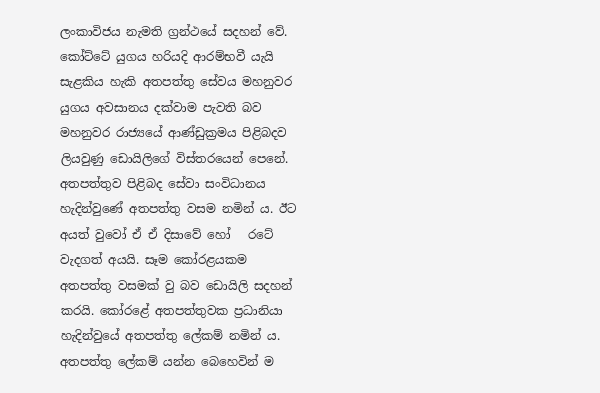ලංකාවිජය නැමති ග්‍රන්ථයේ සදහන් වේ. කෝට්ටේ යුගය හරියදි ආරම්භවී යැයි සැළකිය හැකි අතපත්තු සේවය මහනුවර යුගය අවසානය දක්වාම පැවති බව මහනුවර රාජ්‍යයේ ආණ්ඩුක්‍රමය පිළිබදව ලියවුණු ඩොයිලිගේ විස්තරයෙන් පෙනේ. අතපත්තුව පිළිබද සේවා සංවිධානය හැදින්වුණේ අතපත්තු වසම නමින් ය. ඊට අයත් වුවෝ ඒ ඒ දිසාවේ හෝ   රටේ වැදගත් අයයි. සෑම කෝරළයකම අතපත්තු වසමක් වු බව ඩොයිලි සදහන් කරයි. කෝරළේ අතපත්තුවක ප්‍රධානියා හැදින්වුයේ අතපත්තු ලේකම් නමින් ය. අතපත්තු ලේකම් යන්න බෙහෙවින් ම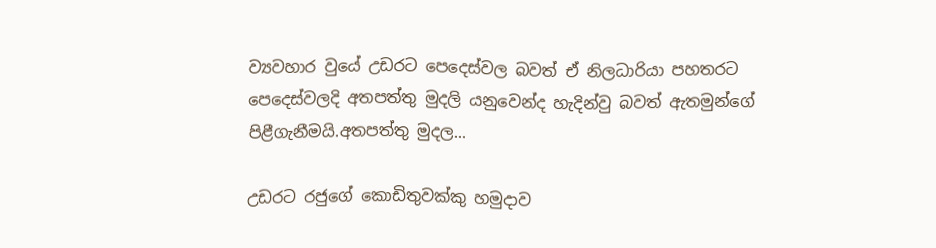ව්‍යවහාර වුයේ උඩරට පෙදෙස්වල බවත් ඒ නිලධාරියා පහතරට පෙදෙස්වලදි අතපත්තු මුදලි යනුවෙන්ද හැදින්වු බවත් ඇතමුන්ගේ පිළීගැනීමයි.අතපත්තු මුදල...

උඩරට රජුගේ කොඩිතුවක්කු හමුදාව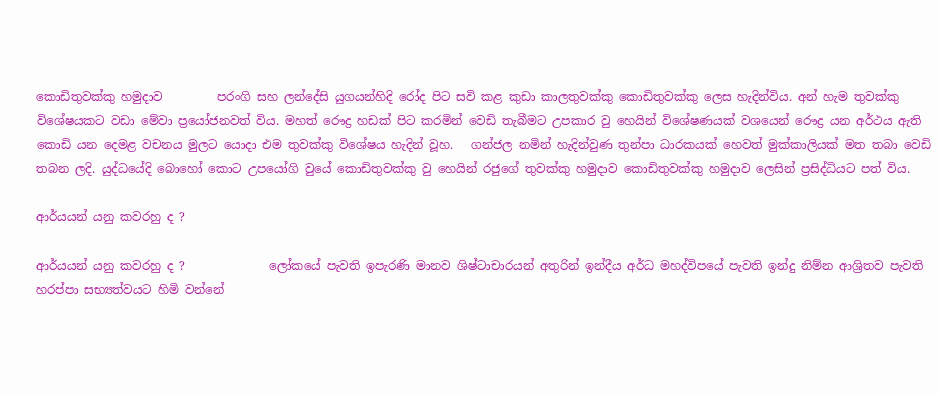කොඩිතුවක්කු හමුදාව         පරංගි සහ ලන්දේසි යුගයන්හිදි රෝද පිට සවි කළ කුඩා කාලතුවක්කු කොඩිතුවක්කු ලෙස හැදින්විය. අන් හැම තුවක්කු විශේෂයකට වඩා මේවා ප්‍රයෝජනවත් විය. මහත් රෞද්‍ර හඩක් පිට කරමින් වෙඩි තැබීමට උපකාර වු හෙයින් විශේෂණයක් වශයෙන් රෞද්‍ර යන අර්ථය ඇති කොඩි යන දෙමළ වචනය මුලට යොදා එම තුවක්කු විශේෂය හැදින් වූහ.   ගන්ජල නමින් හැදින්වුණ තුන්පා ධාරකයක් හෙවත් මුක්කාලියක් මත තබා වෙඩි තබන ලදි. යුද්ධයේදි බොහෝ කොට උපයෝගි වුයේ කොඩිතුවක්කු වු හෙයින් රජුගේ තුවක්කු හමුදාව කොඩිතුවක්කු හමුදාව ලෙසින් ප්‍රසිද්ධියට පත් විය.

ආර්යයන් යනු කවරහු ද ?

ආර්යයන් යනු කවරහු ද ?              ලෝකයේ පැවති ඉපැරණි මානව ශිෂ්ටාචාරයන් අතුරින් ඉන්දීය අර්ධ මහද්විපයේ පැවති ඉන්දු නිම්න ආශ්‍රිතව පැවති හරප්පා සභ්‍යත්වයට හිමි වන්නේ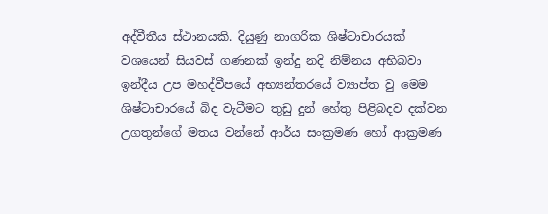අද්වීතීය ස්ථානයකි. දියුණු නාගරික ශිෂ්ටාචාරයක් වශයෙන් සියවස් ගණනක් ඉන්දු නදි නිම්නය අභිබවා ඉන්දීය උප මහද්වීපයේ අභ්‍යන්තරයේ ව්‍යාප්ත වු මෙම ශිෂ්ටාචාරයේ බිද වැටීමට තුඩු දුන් හේතු පිළිබදව දක්වන උගතුන්ගේ මතය වන්නේ ආර්ය සංක්‍රමණ හෝ ආක්‍රමණ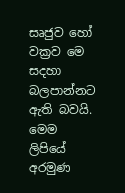සෘජුව හෝ වක්‍රව මෙ සදහා බලපාන්නට ඇති බවයි. මෙම ලිපියේ අරමුණ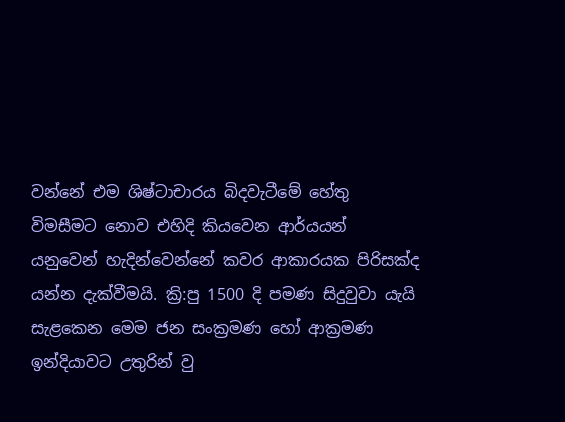වන්නේ එම ශිෂ්ටාචාරය බිදවැටීමේ හේතු විමසීමට නොව එහිදි කියවෙන ආර්යයන් යනුවෙන් හැදින්වෙන්නේ කවර ආකාරයක පිරිසක්ද යන්න දැක්වීමයි. ක්‍රි:පු 1500 දි පමණ සිදුවුවා යැයි සැළකෙන මෙම ජන සංක්‍රමණ හෝ ආක්‍රමණ ඉන්දියාවට උතුරින් වු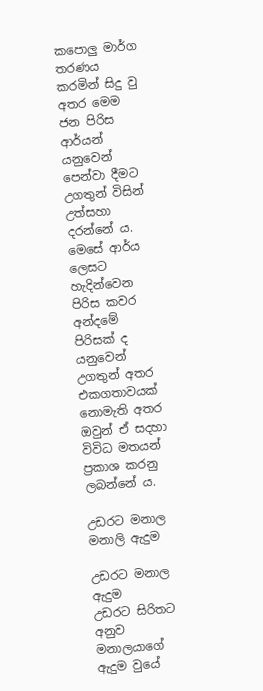කපොලු මාර්ග තරණය කරමින් සිදු වු අතර මෙම ජන පිරිස ආර්යන් යනුවෙන් පෙන්වා දීමට උගතුන් විසින් උත්සහා දරන්නේ ය. මෙසේ ආර්ය ලෙසට හැදින්වෙන පිරිස කවර අන්දමේ පිරිසක් ද යනුවෙන් උගතුන් අතර එකගතාවයක් නොමැති අතර ඔවුන් ඒ සදහා විවිධ මතයන් ප්‍රකාශ කරනු ලබන්නේ ය.

උඩරට මනාල මනාලි ඇදුම

උඩරට මනාල ඇදුම             උඩරට සිරිතට අනුව මනාලයාගේ ඇදුම වුයේ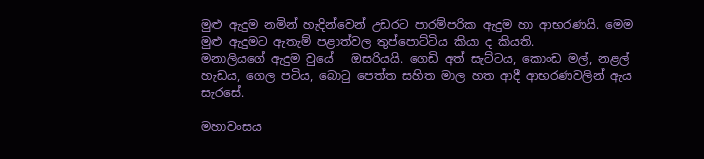මුළු ඇදුම නමින් හැදින්වෙන් උඩරට පාරම්පරික ඇදුම හා ආභරණයි. මෙම මුළු ඇදුමට ඇතැම් පළාත්වල තුප්පොට්ටිය කියා ද කියති.             මනාලියගේ ඇදුම වුයේ   ඔසරියයි. ගෙඩි අත් සැට්ටය, කොංඩ මල්, නළල් හැඩය, ගෙල පටිය, බොටු පෙත්ත සහිත මාල හත ආදී ආභරණවලින් ඇය සැරසේ.

මහාවංසය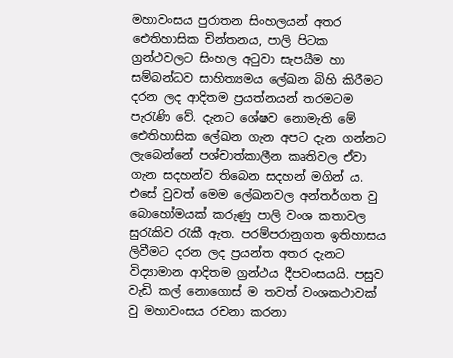මහාවංසය පුරාතන සිංහලයන් අතර ඓතිහාසික චින්තනය, පාලි පිටක ග්‍රන්ථවලට සිංහල අටුවා සැපයීම හා සම්බන්ධව සාහිත්‍යමය ලේඛන බිහි කිරීමට දරන ලද ආදිතම ප්‍රයත්නයන් තරමටම පැරැණි වේ. දැනට ශේෂව නොමැති මේ ඓතිහාසික ලේඛන ගැන අපට දැන ගන්නට ලැබෙන්නේ පශ්චාත්කාලීන කෘතිවල ඒවා ගැන සදහන්ව තිබෙන සදහන් මගින් ය. එසේ වුවත් මෙම ලේඛනවල අන්තර්ගත වු බොහෝමයක් කරුණු පාලි වංශ කතාවල සුරැකිව රැකී ඇත. පරම්පරානුගත ඉතිහාසය ලිවීමට දරන ලද ප්‍රයන්ත අතර දැනට විද්‍යාමාන ආදිතම ග්‍රන්ථය දීපවංසයයි. පසුව වැඩි කල් නොගොස් ම තවත් වංශකථාවක් වු මහාවංසය රචනා කරනා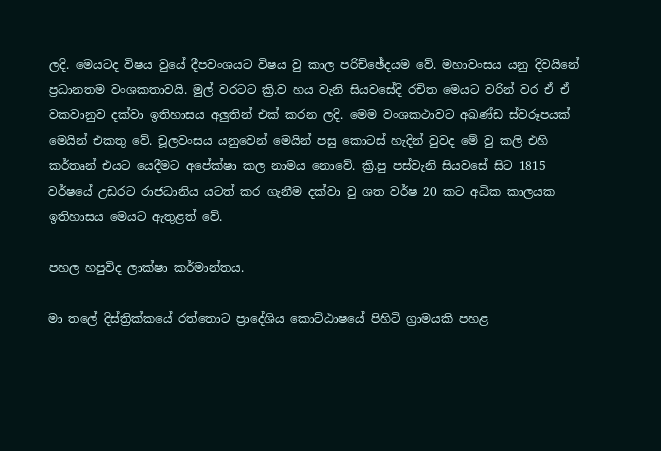ලදි. මෙයටද විෂය වුයේ දීපවංශයට විෂය වු කාල පරිච්ඡේදයම වේ. මහාවංසය යනු දිවයිනේ   ප්‍රධානතම වංශකතාවයි. මුල් වරටට ක්‍රි.ව හය වැනි සියවසේදි රචිත මෙයට වරින් වර ඒ ඒ වකවානුව දක්වා ඉතිහාසය අලුතින් එක් කරන ලදි. මෙම වංශකථාවට අඛණ්ඩ ස්වරූපයක් මෙයින් එකතු වේ. චූලවංසය යනුවෙන් මෙයින් පසු කොටස් හැදින් වුවද මේ වු කලි එහි කර්තෘන් එයට යෙදීමට අපේක්ෂා කල නාමය නොවේ. ක්‍රි.පු පස්වැනි සියවසේ සිට 1815 වර්ෂයේ උඩරට රාජධානිය යටත් කර ගැනීම දක්වා වු ශත වර්ෂ 20 කට අධික කාලයක ඉතිහාසය මෙයට ඇතුළත් වේ.

පහල හපුවිද ලාක්ෂා කර්මාන්තය.

මා තලේ දිස්ත්‍රික්කයේ රත්තොට ප්‍රාදේශිය කොට්ඨාෂයේ පිහිටි ග්‍රාමයකි පහළ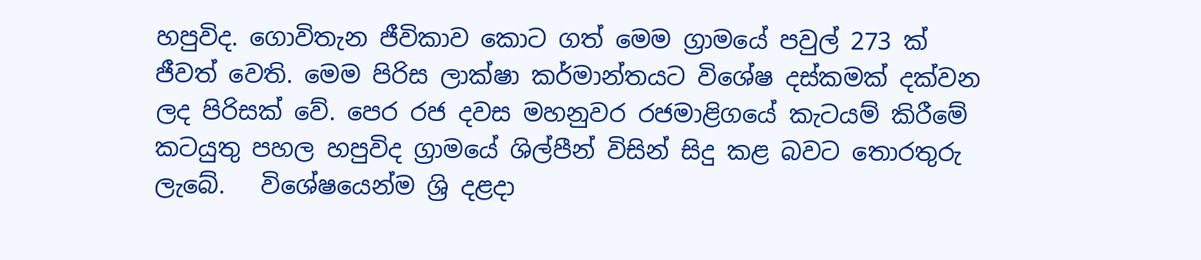හපුවිද. ගොවිතැන ජීවිකාව කොට ගත් මෙම ග්‍රාමයේ පවුල් 273 ක් ජීවත් වෙති. මෙම පිරිස ලාක්ෂා කර්මාන්තයට විශේෂ දස්කමක් දක්වන ලද පිරිසක් වේ. පෙර රජ දවස මහනුවර රජමාළිගයේ කැටයම් කිරීමේ කටයුතු පහල හපුවිද ග්‍රාමයේ ශිල්පීන් විසින් සිදු කළ බවට තොරතුරු ලැබේ.   විශේෂයෙන්ම ශ්‍රි දළදා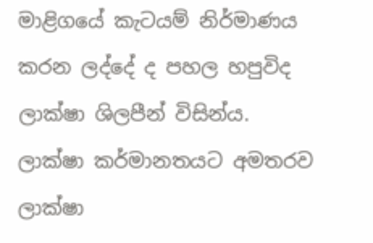මාළිගයේ කැටයම් නිර්මාණය කරන ලද්දේ ද පහල හපුවිද ලාක්ෂා ශිලපීන් විසින්ය. ලාක්ෂා කර්මානතයට අමතරව ලාක්ෂා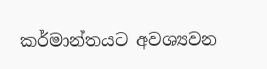කර්මාන්තයට අවශ්‍යවන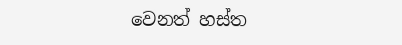වෙනත් හස්ත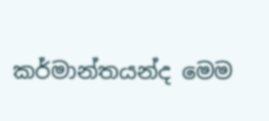කර්මාන්තයන්ද මෙම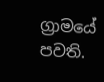ග්‍රාමයේ පවති.